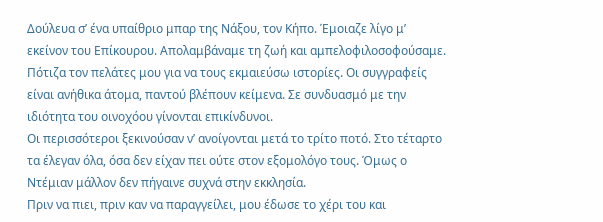Δούλευα σ’ ένα υπαίθριο μπαρ της Νάξου, τον Κήπο. Έμοιαζε λίγο μ’ εκείνον του Επίκουρου. Απολαμβάναμε τη ζωή και αμπελοφιλοσοφούσαμε.
Πότιζα τον πελάτες μου για να τους εκμαιεύσω ιστορίες. Οι συγγραφείς είναι ανήθικα άτομα, παντού βλέπουν κείμενα. Σε συνδυασμό με την ιδιότητα του οινοχόου γίνονται επικίνδυνοι.
Οι περισσότεροι ξεκινούσαν ν’ ανοίγονται μετά το τρίτο ποτό. Στο τέταρτο τα έλεγαν όλα, όσα δεν είχαν πει ούτε στον εξομολόγο τους. Όμως ο Ντέμιαν μάλλον δεν πήγαινε συχνά στην εκκλησία.
Πριν να πιει, πριν καν να παραγγείλει, μου έδωσε το χέρι του και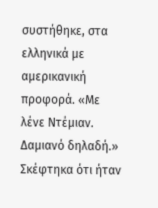συστήθηκε, στα ελληνικά με αμερικανική προφορά. «Με λένε Ντέμιαν. Δαμιανό δηλαδή.»
Σκέφτηκα ότι ήταν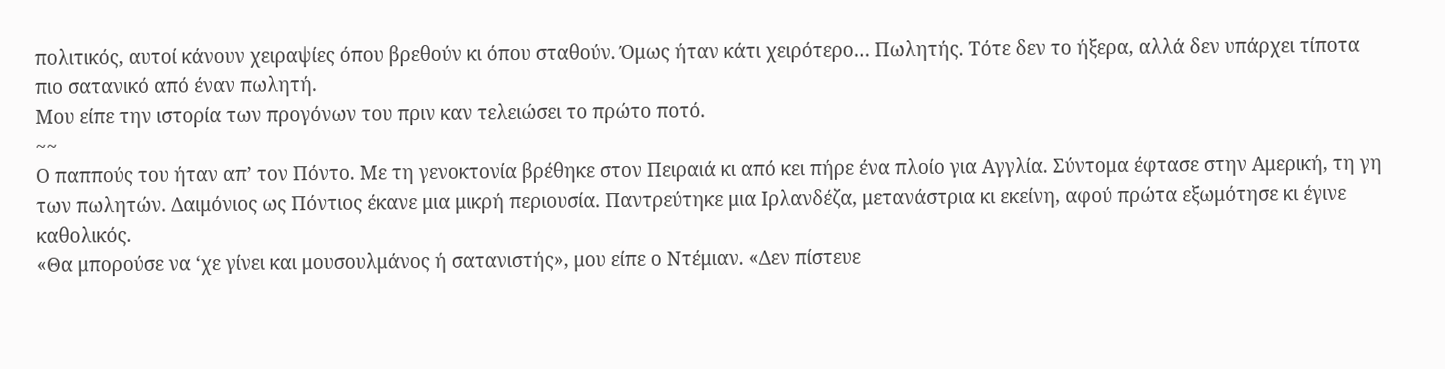πολιτικός, αυτοί κάνουν χειραψίες όπου βρεθούν κι όπου σταθούν. Όμως ήταν κάτι χειρότερο… Πωλητής. Τότε δεν το ήξερα, αλλά δεν υπάρχει τίποτα πιο σατανικό από έναν πωλητή.
Μου είπε την ιστορία των προγόνων του πριν καν τελειώσει το πρώτο ποτό.
~~
Ο παππούς του ήταν απ’ τον Πόντο. Με τη γενοκτονία βρέθηκε στον Πειραιά κι από κει πήρε ένα πλοίο για Αγγλία. Σύντομα έφτασε στην Αμερική, τη γη των πωλητών. Δαιμόνιος ως Πόντιος έκανε μια μικρή περιουσία. Παντρεύτηκε μια Ιρλανδέζα, μετανάστρια κι εκείνη, αφού πρώτα εξωμότησε κι έγινε καθολικός.
«Θα μπορούσε να ‘χε γίνει και μουσουλμάνος ή σατανιστής», μου είπε ο Ντέμιαν. «Δεν πίστευε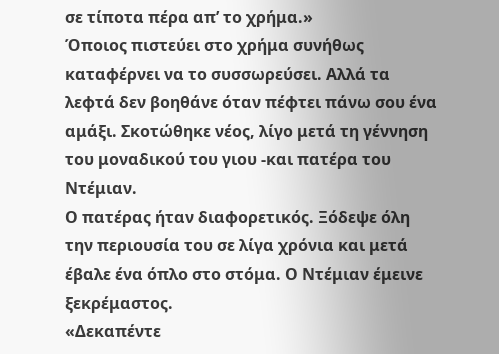σε τίποτα πέρα απ’ το χρήμα.»
Όποιος πιστεύει στο χρήμα συνήθως καταφέρνει να το συσσωρεύσει. Αλλά τα λεφτά δεν βοηθάνε όταν πέφτει πάνω σου ένα αμάξι. Σκοτώθηκε νέος, λίγο μετά τη γέννηση του μοναδικού του γιου -και πατέρα του Ντέμιαν.
Ο πατέρας ήταν διαφορετικός. Ξόδεψε όλη την περιουσία του σε λίγα χρόνια και μετά έβαλε ένα όπλο στο στόμα. Ο Ντέμιαν έμεινε ξεκρέμαστος.
«Δεκαπέντε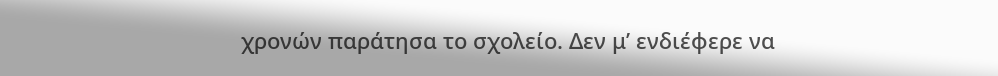χρονών παράτησα το σχολείο. Δεν μ’ ενδιέφερε να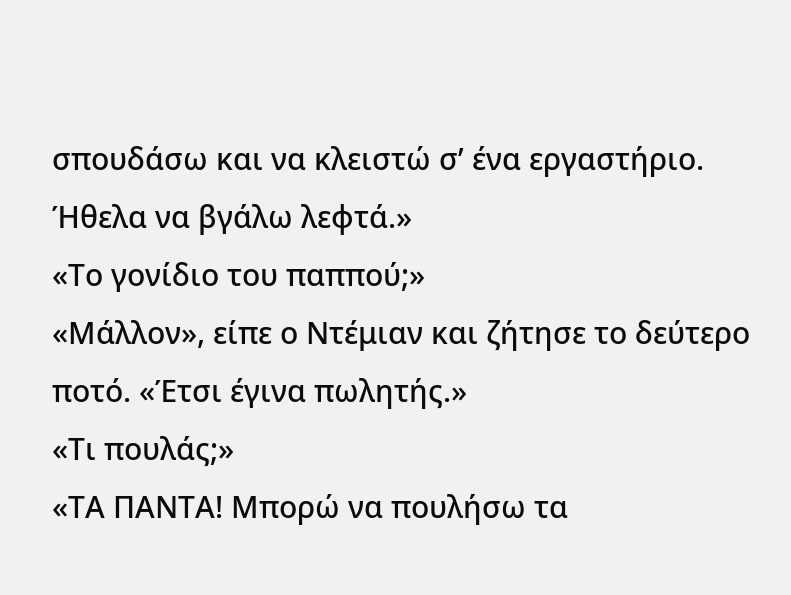σπουδάσω και να κλειστώ σ’ ένα εργαστήριο. Ήθελα να βγάλω λεφτά.»
«Το γονίδιο του παππού;»
«Μάλλον», είπε ο Ντέμιαν και ζήτησε το δεύτερο ποτό. «Έτσι έγινα πωλητής.»
«Τι πουλάς;»
«ΤΑ ΠΑΝΤΑ! Μπορώ να πουλήσω τα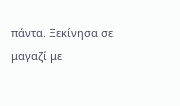πάντα. Ξεκίνησα σε μαγαζί με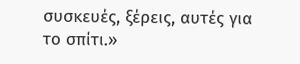συσκευές, ξέρεις, αυτές για το σπίτι.»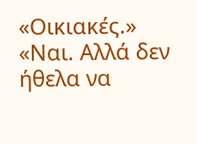«Οικιακές.»
«Ναι. Αλλά δεν ήθελα να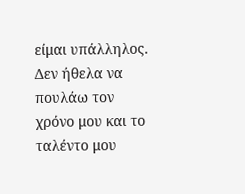είμαι υπάλληλος. Δεν ήθελα να πουλάω τον χρόνο μου και το ταλέντο μου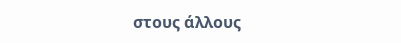στους άλλους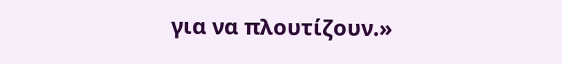για να πλουτίζουν.»